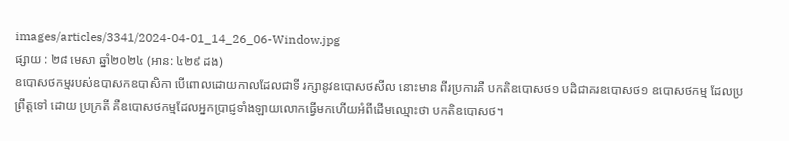images/articles/3341/2024-04-01_14_26_06-Window.jpg
ផ្សាយ : ២៨ មេសា ឆ្នាំ២០២៤ (អាន: ៤២៩ ដង)
ឧបោសថកម្មរបស់ឧបាសកឧបាសិកា បើពោលដោយកាលដែលជាទី រក្សានូវឧបោសថសីល នោះមាន ពីរប្រការគឺ បកតិឧបោសថ១ បដិជាគរឧបោសថ១ ឧបោសថកម្ម ដែលប្រព្រឹត្តទៅ ដោយ ប្រក្រតី គឺឧបោសថកម្មដែលអ្នកប្រាជ្ញទាំងឡាយលោកធ្វើមកហើយអំពីដើមឈ្មោះថា បកតិឧបោសថ។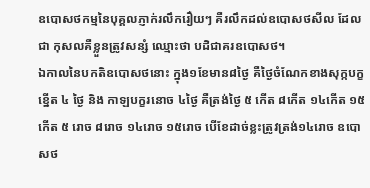ឧបោសថកម្មនៃបុគ្គលភ្ញាក់រលឹករឿយៗ គឺរលឹកដល់ឧបោសថសីល ដែលជា កុសលគឺខ្លួនត្រូវសន្សំ ឈ្មោះថា បដិជាគរឧបោសថ។
ឯកាលនៃបកតិឧបោសថនោះ ក្នុង១ខែមាន៨ថៃ្ង គឺថៃ្ងចំណែកខាងសុក្កបក្ខខ្នើត ៤ ថៃ្ង និង កាឡបក្ខរនោច ៤ថៃ្ង គឺត្រង់ថ្ងៃ ៥ កើត ៨កើត ១៤កើត ១៥កើត ៥ រោច ៨រោច ១៤រោច ១៥រោច បើខែដាច់ខ្លះត្រូវត្រង់១៤រោច ឧបោសថ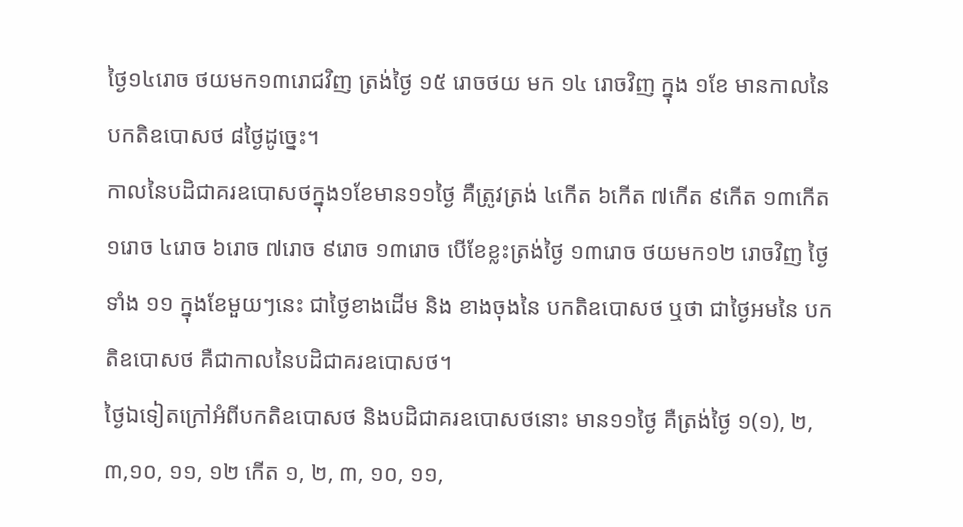ថៃ្ង១៤រោច ថយមក១៣រោជវិញ ត្រង់ថ្ងៃ ១៥ រោចថយ មក ១៤ រោចវិញ ក្នុង ១ខែ មានកាលនៃបកតិឧបោសថ ៨ថ្ងៃដូច្នេះ។
កាលនៃបដិជាគរឧបោសថក្នុង១ខែមាន១១ថៃ្ង គឺត្រូវត្រង់ ៤កើត ៦កើត ៧កើត ៩កើត ១៣កើត ១រោច ៤រោច ៦រោច ៧រោច ៩រោច ១៣រោច បើខែខ្លះត្រង់ថ្ងៃ ១៣រោច ថយមក១២ រោចវិញ ថ្ងៃ ទាំង ១១ ក្នុងខែមួយៗនេះ ជាថ្ងៃខាងដើម និង ខាងចុងនៃ បកតិឧបោសថ ឬថា ជាថ្ងៃអមនៃ បកតិឧបោសថ គឺជាកាលនៃបដិជាគរឧបោសថ។
ថៃ្ងឯទៀតក្រៅអំពីបកតិឧបោសថ និងបដិជាគរឧបោសថនោះ មាន១១ថៃ្ង គឺត្រង់ថ្ងៃ ១(១), ២, ៣,១០, ១១, ១២ កើត ១, ២, ៣, ១០, ១១,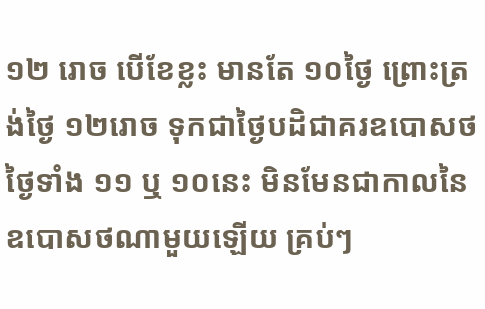១២ រោច បើខែខ្លះ មានតែ ១០ថ្ងៃ ព្រោះត្រង់ថ្ងៃ ១២រោច ទុកជាថ្ងៃបដិជាគរឧបោសថ ថ្ងៃទាំង ១១ ឬ ១០នេះ មិនមែនជាកាលនៃឧបោសថណាមួយឡើយ គ្រប់ៗ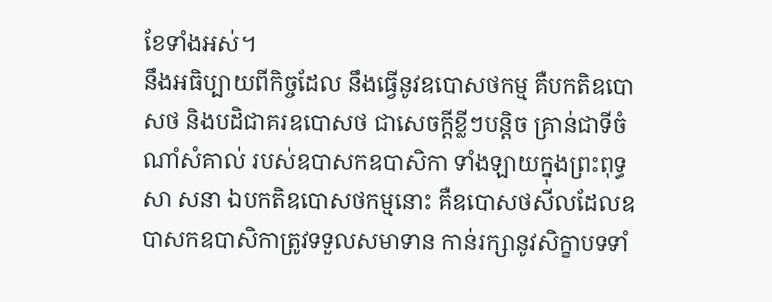ខែទាំងអស់។
នឹងអធិប្បាយពីកិច្ចដែល នឹងធ្វើនូវឧបោសថកម្ម គឺបកតិឧបោសថ និងបដិជាគរឧបោសថ ជាសេចក្តីខ្លីៗបន្តិច គ្រាន់ជាទីចំណាំសំគាល់ របស់ឧបាសកឧបាសិកា ទាំងឡាយក្នុងព្រះពុទ្ធសា សនា ឯបកតិឧបោសថកម្មនោះ គឺឧបោសថសីលដែលឧបាសកឧបាសិកាត្រូវទទួលសមាទាន កាន់រក្សានូវសិក្ខាបទទាំ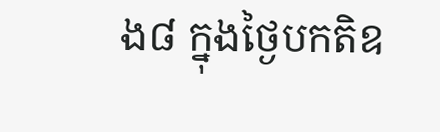ង៨ ក្នុងថៃ្ងបកតិឧ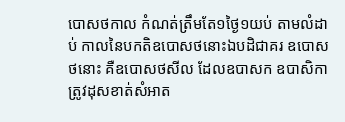បោសថកាល កំណត់ត្រឹមតែ១ថៃ្ង១យប់ តាមលំដាប់ កាលនៃបកតិឧបោសថនោះឯបដិជាគរ ឧបោសថនោះ គឺឧបោសថសីល ដែលឧបាសក ឧបាសិកា ត្រូវដុសខាត់សំអាត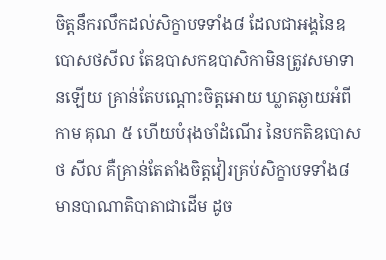ចិត្តនឹករលឹកដល់សិក្ខាបទទាំង៨ ដែលជាអង្គនៃឧបោសថសីល តែឧបាសកឧបាសិកាមិនត្រូវសមាទានឡើយ គ្រាន់តែបណ្តោះចិត្តអោយ ឃ្លាតឆ្ងាយអំពី កាម គុណ ៥ ហើយបំរុងចាំដំណើរ នៃបកតិឧបោសថ សីល គឺគ្រាន់តែតាំងចិត្តវៀរគ្រប់សិក្ខាបទទាំង៨ មានបាណាតិបាតាជាដើម ដូច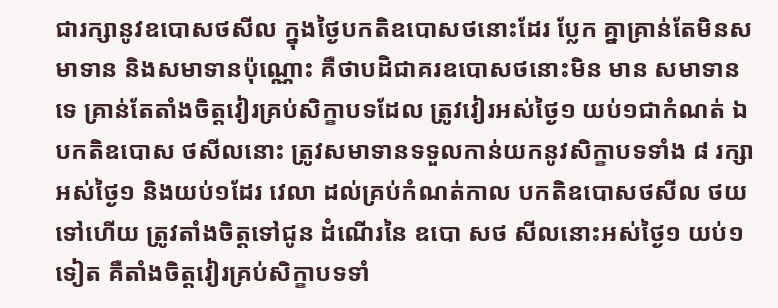ជារក្សានូវឧបោសថសីល ក្នុងថៃ្ងបកតិឧបោសថនោះដែរ បែ្លក គ្នាគ្រាន់តែមិនសមាទាន និងសមាទានប៉ុណ្ណោះ គឺថាបដិជាគរឧបោសថនោះមិន មាន សមាទាន ទេ គ្រាន់តែតាំងចិត្តវៀរគ្រប់សិក្ខាបទដែល ត្រូវវៀរអស់ថៃ្ង១ យប់១ជាកំណត់ ឯបកតិឧបោស ថសីលនោះ ត្រូវសមាទានទទួលកាន់យកនូវសិក្ខាបទទាំង ៨ រក្សាអស់ថៃ្ង១ និងយប់១ដែរ វេលា ដល់គ្រប់កំណត់កាល បកតិឧបោសថសីល ថយទៅហើយ ត្រូវតាំងចិត្តទៅជូន ដំណើរនៃ ឧបោ សថ សីលនោះអស់ថៃ្ង១ យប់១ ទៀត គឺតាំងចិត្តវៀរគ្រប់សិក្ខាបទទាំ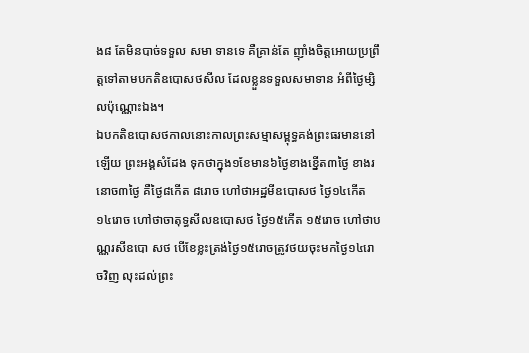ង៨ តែមិនបាច់ទទួល សមា ទានទេ គឺគ្រាន់តែ ញ៉ាំងចិត្តអោយប្រព្រឹត្តទៅតាមបកតិឧបោសថសីល ដែលខ្លួនទទួលសមាទាន អំពីថៃ្ងម្សិលប៉ុណ្ណោះឯង។
ឯបកតិឧបោសថកាលនោះកាលព្រះសម្មាសម្ពុទ្ធគង់ព្រះធរមាននៅឡើយ ព្រះអង្គសំដែង ទុកថាក្នុង១ខែមាន៦ថៃ្ងខាងខ្នើត៣ថៃ្ង ខាងរនោច៣ថៃ្ង គឺថៃ្ង៨កើត ៨រោច ហៅថាអដ្ឋមីឧបោសថ ថៃ្ង១៤កើត ១៤រោច ហៅថាចាតុទ្ធសីលឧបោសថ ថៃ្ង១៥កើត ១៥រោច ហៅថាបណ្ណរសីឧបោ សថ បើខែខ្លះត្រង់ថៃ្ង១៥រោចត្រូវថយចុះមកថៃ្ង១៤រោចវិញ លុះដល់ព្រះ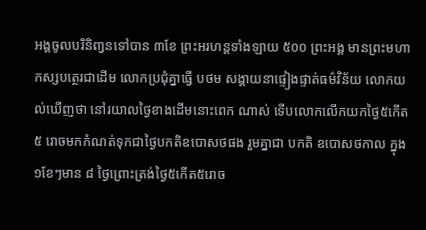អង្គចូលបរិនិពា្វនទៅបាន ៣ខែ ព្រះអរហន្តទាំងឡាយ ៥០០ ព្រះអង្គ មានព្រះមហាកស្សបត្ថេរជាដើម លោកប្រជុំគ្នាធ្វើ បថម សង្គាយនាផ្ទៀងផ្ទាត់ធម៌វិន័យ លោកយល់ឃើញថា នៅរយាលថៃ្ងខាងដើមនោះពេក ណាស់ ទើបលោកលើកយកថៃ្ង៥កើត ៥ រោចមកកំណត់ទុកជាថៃ្ងបកតិឧបោសថផង រួមគ្នាជា បកតិ ឧបោសថកាល ក្នុង១ខែៗមាន ៨ ថៃ្ងព្រោះត្រង់ថៃ្ង៥កើត៥រោច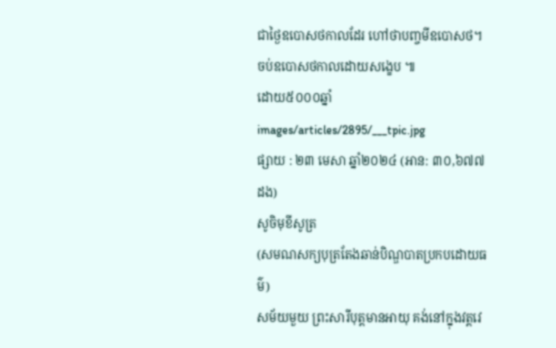ជាថៃ្ងឧបោសថកាលដែរ ហៅថាបពា្ចមីឧបោសថ។
ចប់ឧបោសថកាលដោយសង្ខេប ៕
ដោយ៥០០០ឆ្នាំ
images/articles/2895/___tpic.jpg
ផ្សាយ : ២៣ មេសា ឆ្នាំ២០២៤ (អាន: ៣០,៦៧៧ ដង)
សូចិមុខីសូត្រ
(សមណសក្យបុត្រតែងឆាន់បិណ្ឌបាតប្រកបដោយធម៌)
សម័យមួយ ព្រះសារីបុត្តមានអាយុ គង់នៅក្នុងវត្តវេ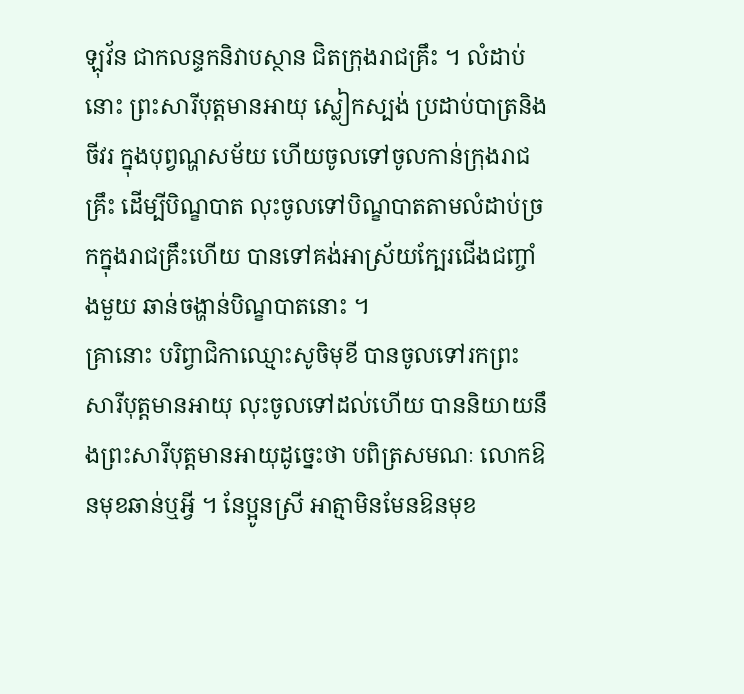ឡុវ័ន ជាកលន្ទកនិវាបស្ថាន ជិតក្រុងរាជគ្រឹះ ។ លំដាប់នោះ ព្រះសារីបុត្តមានអាយុ ស្លៀកស្បង់ ប្រដាប់បាត្រនិងចីវរ ក្នុងបុព្វណ្ហសម័យ ហើយចូលទៅចូលកាន់ក្រុងរាជគ្រឹះ ដើម្បីបិណ្ខបាត លុះចូលទៅបិណ្ខបាតតាមលំដាប់ច្រកក្នុងរាជគ្រឹះហើយ បានទៅគង់អាស្រ័យក្បែរជើងជញ្ចាំងមួយ ឆាន់ចង្ហាន់បិណ្ខបាតនោះ ។
គ្រានោះ បរិព្វាជិកាឈ្មោះសូចិមុខី បានចូលទៅរកព្រះសារីបុត្តមានអាយុ លុះចូលទៅដល់ហើយ បាននិយាយនឹងព្រះសារីបុត្តមានអាយុដូច្នេះថា បពិត្រសមណៈ លោកឱនមុខឆាន់ឬអ្វី ។ នែប្អូនស្រី អាត្មាមិនមែនឱនមុខ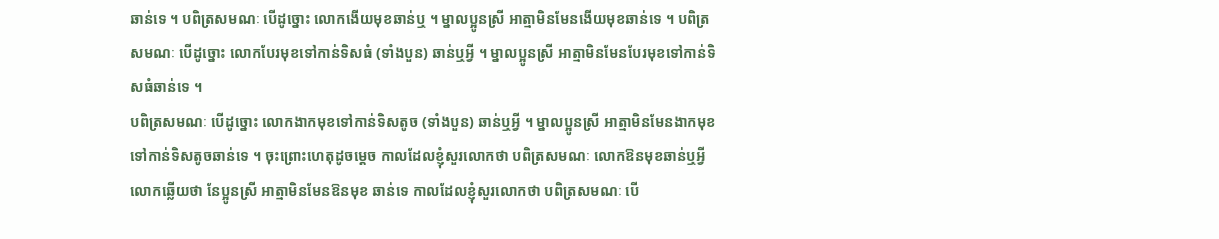ឆាន់ទេ ។ បពិត្រសមណៈ បើដូច្នោះ លោកងើយមុខឆាន់ឬ ។ ម្នាលប្អូនស្រី អាត្មាមិនមែនងើយមុខឆាន់ទេ ។ បពិត្រសមណៈ បើដូច្នោះ លោកបែរមុខទៅកាន់ទិសធំ (ទាំងបួន) ឆាន់ឬអ្វី ។ ម្នាលប្អូនស្រី អាត្មាមិនមែនបែរមុខទៅកាន់ទិសធំឆាន់ទេ ។
បពិត្រសមណៈ បើដូច្នោះ លោកងាកមុខទៅកាន់ទិសតូច (ទាំងបួន) ឆាន់ឬអ្វី ។ ម្នាលប្អូនស្រី អាត្មាមិនមែនងាកមុខទៅកាន់ទិសតូចឆាន់ទេ ។ ចុះព្រោះហេតុដូចម្តេច កាលដែលខ្ញុំសួរលោកថា បពិត្រសមណៈ លោកឱនមុខឆាន់ឬអ្វី លោកឆ្លើយថា នែប្អូនស្រី អាត្មាមិនមែនឱនមុខ ឆាន់ទេ កាលដែលខ្ញុំសួរលោកថា បពិត្រសមណៈ បើ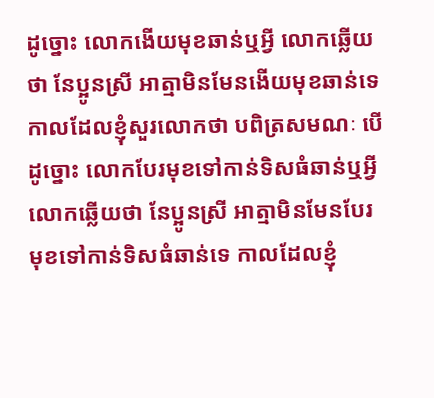ដូច្នោះ លោកងើយមុខឆាន់ឬអ្វី លោកឆ្លើយថា នែប្អូនស្រី អាត្មាមិនមែនងើយមុខឆាន់ទេ កាលដែលខ្ញុំសួរលោកថា បពិត្រសមណៈ បើដូច្នោះ លោកបែរមុខទៅកាន់ទិសធំឆាន់ឬអ្វី លោកឆ្លើយថា នែប្អូនស្រី អាត្មាមិនមែនបែរមុខទៅកាន់ទិសធំឆាន់ទេ កាលដែលខ្ញុំ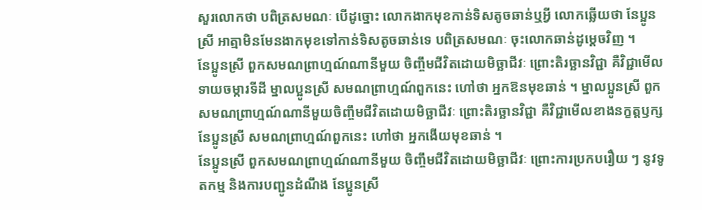សួរលោកថា បពិត្រសមណៈ បើដូច្នោះ លោកងាកមុខកាន់ទិសតូចឆាន់ឬអ្វី លោកឆ្លើយថា នែប្អូនស្រី អាត្មាមិនមែនងាកមុខទៅកាន់ទិសតូចឆាន់ទេ បពិត្រសមណៈ ចុះលោកឆាន់ដូម្តេចវិញ ។
នែប្អូនស្រី ពួកសមណព្រាហ្មណ៍ណានីមួយ ចិញ្ចឹមជីវិតដោយមិច្ឆាជីវៈ ព្រោះតិរច្ឆានវិជ្ជា គឺវិជ្ជាមើលទាយចម្ការទីដី ម្នាលប្អូនស្រី សមណព្រាហ្មណ៍ពួកនេះ ហៅថា អ្នកឱនមុខឆាន់ ។ ម្នាលប្អូនស្រី ពួកសមណព្រាហ្មណ៍ណានីមួយចិញ្ចឹមជីវិតដោយមិច្ឆាជីវៈ ព្រោះតិរច្ឆានវិជ្ជា គឺវិជ្ជាមើលខាងនក្ខត្តឫក្ស នែប្អូនស្រី សមណព្រាហ្មណ៍ពួកនេះ ហៅថា អ្នកងើយមុខឆាន់ ។
នែប្អូនស្រី ពួកសមណព្រាហ្មណ៍ណានីមួយ ចិញ្ចឹមជីវិតដោយមិច្ឆាជីវៈ ព្រោះការប្រកបរឿយ ៗ នូវទូតកម្ម និងការបញ្ជូនដំណឹង នែប្អូនស្រី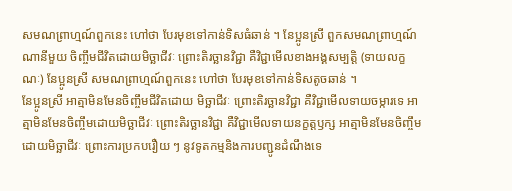សមណព្រាហ្មណ៍ពួកនេះ ហៅថា បែរមុខទៅកាន់ទិសធំឆាន់ ។ នែប្អូនស្រី ពួកសមណព្រាហ្មណ៍ណានីមួយ ចិញ្ចឹមជីវិតដោយមិច្ឆាជីវៈ ព្រោះតិរច្ឆានវិជ្ជា គឺវិជ្ជាមើលខាងអង្គសម្បត្តិ (ទាយលក្ខណៈ) នែប្អូនស្រី សមណព្រាហ្មណ៍ពួកនេះ ហៅថា បែរមុខទៅកាន់ទិសតូចឆាន់ ។
នែប្អូនស្រី អាត្មាមិនមែនចិញ្ចឹមជីវិតដោយ មិច្ឆាជីវៈ ព្រោះតិរច្ឆានវិជ្ជា គឺវិជ្ជាមើលទាយចម្ការទេ អាត្មាមិនមែនចិញ្ចឹមដោយមិច្ឆាជីវៈ ព្រោះតិរច្ឆានវិជ្ជា គឺវិជ្ជាមើលទាយនក្ខត្តឫក្ស អាត្មាមិនមែនចិញ្ចឹមដោយមិច្ឆាជីវៈ ព្រោះការប្រកបរឿយ ៗ នូវទូតកម្មនិងការបញ្ជូនដំណឹងទេ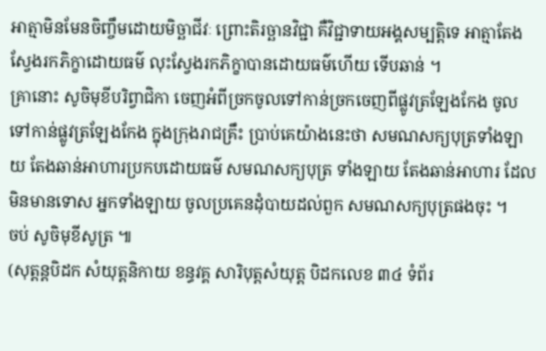អាត្មាមិនមែនចិញ្ចឹមដោយមិច្ឆាជីវៈ ព្រោះតិរច្ឆានវិជ្ជា គឺវិជ្ជាទាយអង្គសម្បត្តិទេ អាត្មាតែងស្វែងរកភិក្ខាដោយធម៌ លុះស្វែងរកភិក្ខាបានដោយធម៌ហើយ ទើបឆាន់ ។
គ្រានោះ សូចិមុខីបរិព្វាជិកា ចេញអំពីច្រកចូលទៅកាន់ច្រកចេញពីផ្លូវត្រឡែងកែង ចូលទៅកាន់ផ្លូវត្រឡែងកែង ក្នុងក្រុងរាជគ្រឹះ បា្រប់គេយ៉ាងនេះថា សមណសក្យបុត្រទាំងឡាយ តែងឆាន់អាហារប្រកបដោយធម៌ សមណសក្យបុត្រ ទាំងឡាយ តែងឆាន់អាហារ ដែលមិនមានទោស អ្នកទាំងឡាយ ចូលប្រគេនដុំបាយដល់ពួក សមណសក្យបុត្រផងចុះ ។
ចប់ សូចិមុខីសូត្រ ៕
(សុត្តន្តបិដក សំយុត្តនិកាយ ខន្ធវគ្គ សារិបុត្តសំយុត្ត បិដកលេខ ៣៤ ទំព័រ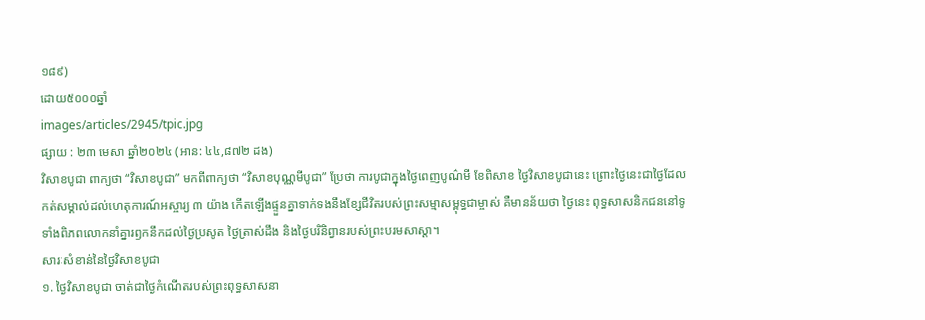១៨៩)
ដោយ៥០០០ឆ្នាំ
images/articles/2945/tpic.jpg
ផ្សាយ : ២៣ មេសា ឆ្នាំ២០២៤ (អាន: ៤៤,៨៧២ ដង)
វិសាខបូជា ពាក្យថា “វិសាខបូជា” មកពីពាក្យថា “វិសាខបុណ្ណមីបូជា” ប្រែថា ការបូជាក្នុងថ្ងៃពេញបូណ៌មី ខែពិសាខ ថ្ងៃវិសាខបូជានេះ ព្រោះថ្ងៃនេះជាថ្ងៃដែលកត់សម្គាល់ដល់ហេតុការណ៍អស្ចារ្យ ៣ យ៉ាង កើតឡើងផ្ទួនគ្នាទាក់ទងនឹងខ្សែជីវិតរបស់ព្រះសម្មាសម្ពុទ្ធជាម្ចាស់ គឺមានន័យថា ថ្ងៃនេះ ពុទ្ធសាសនិកជននៅទូទាំងពិភពលោកនាំគ្នារឭកនឹកដល់ថ្ងៃប្រសូត ថ្ងៃត្រាស់ដឹង និងថ្ងៃបរិនិព្វានរបស់ព្រះបរមសាស្តា។
សារៈសំខាន់នៃថ្ងៃវិសាខបូជា
១. ថ្ងៃវិសាខបូជា ចាត់ជាថ្ងៃកំណើតរបស់ព្រះពុទ្ធសាសនា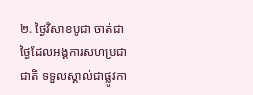២. ថ្ងៃវិសាខបូជា ចាត់ជាថ្ងៃដែលអង្គការសហប្រជាជាតិ ទទួលស្គាល់ជាផ្លូវកា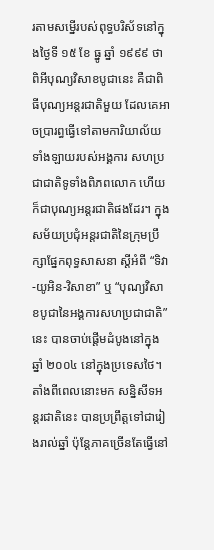រតាមសម្នើរបស់ពុទ្ធបរិស័ទនៅក្នុងថ្ងៃទី ១៥ ខែ ធ្នូ ឆ្នាំ ១៩៩៩ ថាពិអីបុណ្យវិសាខបូជានេះ គឺជាពិធីបុណ្យអន្តរជាតិមួយ ដែលគេអាចប្រារព្ធធ្វើទៅតាមការិយាល័យទាំងឡាយរបស់អង្គការ សហប្រជាជាតិទូទាំងពិភពលោក ហើយក៏ជាបុណ្យអន្តរជាតិផងដែរ។ ក្នុងសម័យប្រជុំអន្តរជាតិនៃក្រុមប្រឹក្សាផ្នែកពុទ្ធសាសនា ស្ដីអំពី “ទិវា-យូអិន-វិសាខា” ឬ “បុណ្យវិសាខបូជានៃអង្គការសហប្រជាជាតិ” នេះ បានចាប់ផ្ដើមដំបូងនៅក្នុងឆ្នាំ ២០០៤ នៅក្នុងប្រទេសថៃ។
តាំងពីពេលនោះមក សន្និសីទអន្តរជាតិនេះ បានប្រព្រឹត្តទៅជារៀងរាល់ឆ្នាំ ប៉ុន្តែភាគច្រើនតែធ្វើនៅ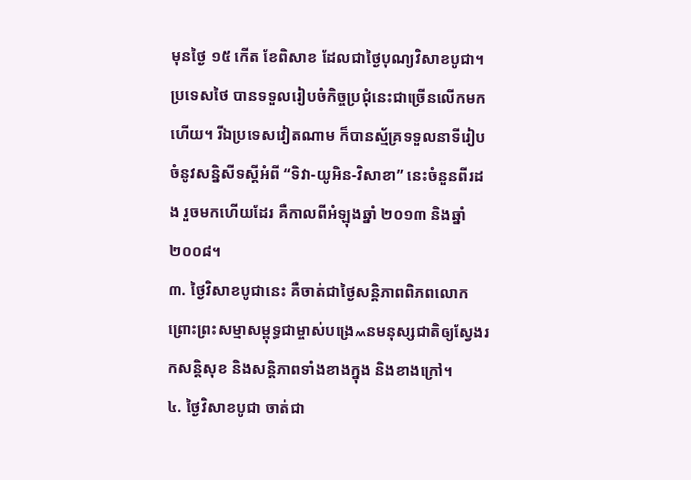មុនថ្ងៃ ១៥ កើត ខែពិសាខ ដែលជាថ្ងៃបុណ្យវិសាខបូជា។ ប្រទេសថៃ បានទទួលរៀបចំកិច្ចប្រជុំនេះជាច្រើនលើកមកហើយ។ រីឯប្រទេសវៀតណាម ក៏បានស្ម័គ្រទទួលនាទីរៀបចំនូវសន្និសីទស្ដីអំពី “ទិវា-យូអិន-វិសាខា” នេះចំនួនពីរដង រួចមកហើយដែរ គឺកាលពីអំឡុងឆ្នាំ ២០១៣ និងឆ្នាំ ២០០៨។
៣. ថ្ងៃវិសាខបូជានេះ គឺចាត់ជាថ្ងៃសន្តិភាពពិភពលោក ព្រោះព្រះសម្មាសម្ពុទ្ធជាម្ចាស់បង្រេ៳នមនុស្សជាតិឲ្យស្វែងរកសន្តិសុខ និងសន្តិភាពទាំងខាងក្នុង និងខាងក្រៅ។
៤. ថ្ងៃវិសាខបូជា ចាត់ជា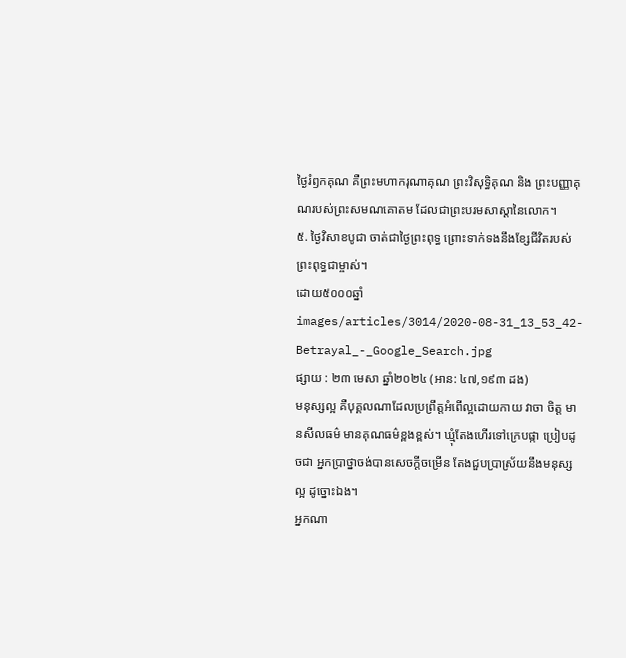ថ្ងៃរំឭកគុណ គឺព្រះមហាករុណាគុណ ព្រះវិសុទ្ធិគុណ និង ព្រះបញ្ញាគុណរបស់ព្រះសមណគោតម ដែលជាព្រះបរមសាស្តានៃលោក។
៥. ថ្ងៃវិសាខបូជា ចាត់ជាថ្ងៃព្រះពុទ្ធ ព្រោះទាក់ទងនឹងខ្សែជីវិតរបស់ព្រះពុទ្ធជាម្ចាស់។
ដោយ៥០០០ឆ្នាំ
images/articles/3014/2020-08-31_13_53_42-Betrayal_-_Google_Search.jpg
ផ្សាយ : ២៣ មេសា ឆ្នាំ២០២៤ (អាន: ៤៧,១៩៣ ដង)
មនុស្សល្អ គឺបុគ្គលណាដែលប្រព្រឹត្តអំពើល្អដោយកាយ វាចា ចិត្ត មានសីលធម៌ មានគុណធម៌ខ្ពងខ្ពស់។ ឃ្មុំតែងហើរទៅក្រេបផ្កា ប្រៀបដូចជា អ្នកប្រាថ្នាចង់បានសេចក្ដីចម្រើន តែងជួបប្រាស្រ័យនឹងមនុស្សល្អ ដូច្នោះឯង។
អ្នកណា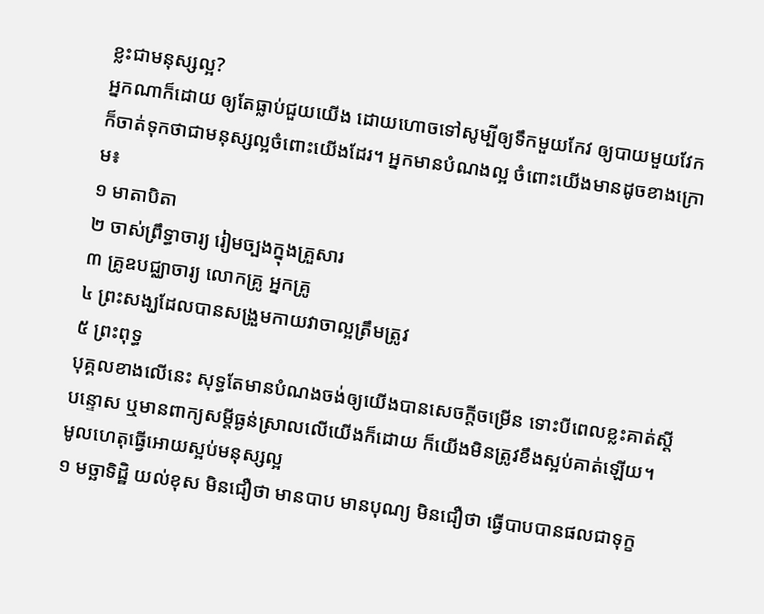ខ្លះជាមនុស្សល្អ?
អ្នកណាក៏ដោយ ឲ្យតែធ្លាប់ជួយយើង ដោយហោចទៅសូម្បីឲ្យទឹកមួយកែវ ឲ្យបាយមួយវែក ក៏ចាត់ទុកថាជាមនុស្សល្អចំពោះយើងដែរ។ អ្នកមានបំណងល្អ ចំពោះយើងមានដូចខាងក្រោម៖
១ មាតាបិតា
២ ចាស់ព្រឹទ្ធាចារ្យ រៀមច្បងក្នុងគ្រួសារ
៣ គ្រូឧបជ្ឈាចារ្យ លោកគ្រូ អ្នកគ្រូ
៤ ព្រះសង្ឃដែលបានសង្រួមកាយវាចាល្អត្រឹមត្រូវ
៥ ព្រះពុទ្ធ
បុគ្គលខាងលើនេះ សុទ្ធតែមានបំណងចង់ឲ្យយើងបានសេចក្ដីចម្រើន ទោះបីពេលខ្លះគាត់ស្ដីបន្ទោស ឬមានពាក្យសម្ដីធ្ងន់ស្រាលលើយើងក៏ដោយ ក៏យើងមិនត្រូវខឹងស្អប់គាត់ឡើយ។
មូលហេតុធ្វើអោយស្អប់មនុស្សល្អ
១ មច្ឆាទិដ្ឋិ យល់ខុស មិនជឿថា មានបាប មានបុណ្យ មិនជឿថា ធ្វើបាបបានផលជាទុក្ខ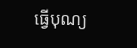ធ្វើបុណ្យ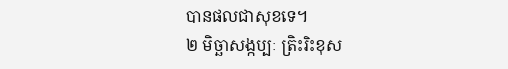បានផលជាសុខទេ។
២ មិច្ឆាសង្កប្បៈ ត្រិះរិះខុស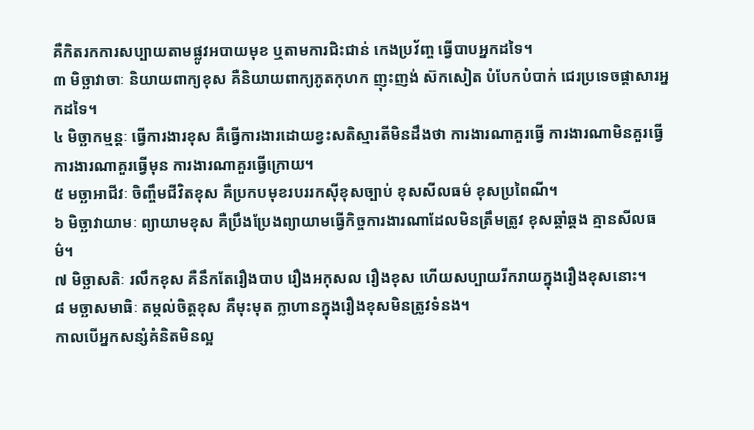គឺកិតរកការសប្បាយតាមផ្លូវអបាយមុខ ឬតាមការជិះជាន់ កេងប្រវ័ញ្ច ធ្វើបាបអ្នកដទៃ។
៣ មិច្ឆាវាចាៈ និយាយពាក្យខុស គឺនិយាយពាក្យភូតកុហក ញុះញង់ ស៊កសៀត បំបែកបំបាក់ ជេរប្រទេចផ្ដាសារអ្នកដទៃ។
៤ មិច្ឆាកម្មន្តៈ ធ្វើការងារខុស គឺធ្វើការងារដោយខ្វះសតិស្មារតីមិនដឹងថា ការងារណាគួរធ្វើ ការងារណាមិនគួរធ្វើ ការងារណាគួរធ្វើមុន ការងារណាគួរធ្វើក្រោយ។
៥ មច្ឆាអាជីវៈ ចិញ្ចឹមជីវិតខុស គឺប្រកបមុខរបររកស៊ីខុសច្បាប់ ខុសសីលធម៌ ខុសប្រពៃណី។
៦ មិច្ឆាវាយាមៈ ព្យាយាមខុស គឺប្រឹងប្រែងព្យាយាមធ្វើកិច្ចការងារណាដែលមិនត្រឹមត្រូវ ខុសឆ្គាំឆ្គង គ្មានសីលធម៌។
៧ មិច្ឆាសតិៈ រលឹកខុស គឺនឹកតែរឿងបាប រឿងអកុសល រឿងខុស ហើយសប្បាយរីករាយក្នុងរឿងខុសនោះ។
៨ មច្ឆាសមាធិៈ តម្កល់ចិត្តខុស គឺមុះមុត ក្លាហានក្នុងរឿងខុសមិនត្រូវទំនង។
កាលបើអ្នកសន្សំគំនិតមិនល្អ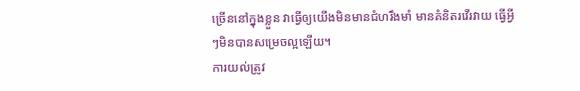ច្រើននៅក្នុងខ្លួន វាធ្វើឲ្យយើងមិនមានជំហរឹងមាំ មានគំនិតរវើរវាយ ធ្វើអ្វីៗមិនបានសម្រេចល្អឡើយ។
ការយល់ត្រូវ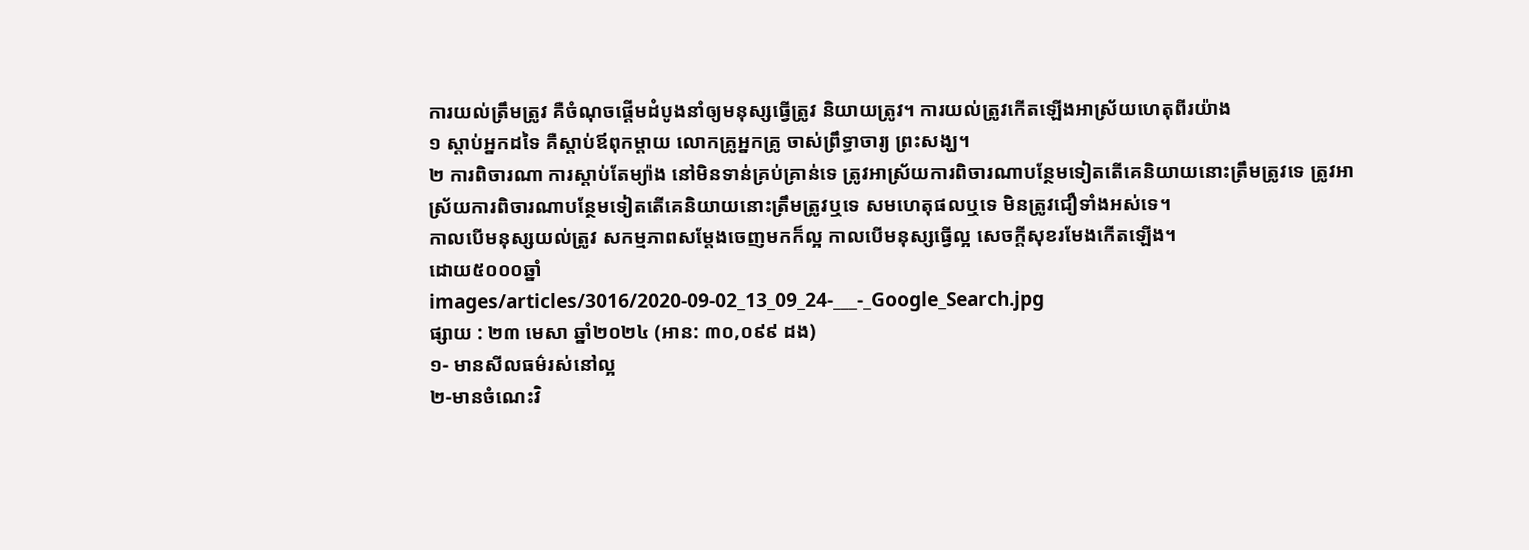ការយល់ត្រឹមត្រូវ គឺចំណុចផ្ដើមដំបូងនាំឲ្យមនុស្សធ្វើត្រូវ និយាយត្រូវ។ ការយល់ត្រូវកើតឡើងអាស្រ័យហេតុពីរយ៉ាង
១ ស្ដាប់អ្នកដទៃ គឺស្ដាប់ឪពុកម្ដាយ លោកគ្រូអ្នកគ្រូ ចាស់ព្រឹទ្ធាចារ្យ ព្រះសង្ឃ។
២ ការពិចារណា ការស្ដាប់តែម្យ៉ាង នៅមិនទាន់គ្រប់គ្រាន់ទេ ត្រូវអាស្រ័យការពិចារណាបន្ថែមទៀតតើគេនិយាយនោះត្រឹមត្រូវទេ ត្រូវអាស្រ័យការពិចារណាបន្ថែមទៀតតើគេនិយាយនោះត្រឹមត្រូវឬទេ សមហេតុផលឬទេ មិនត្រូវជឿទាំងអស់ទេ។
កាលបើមនុស្សយល់ត្រូវ សកម្មភាពសម្ដែងចេញមកក៏ល្អ កាលបើមនុស្សធ្វើល្អ សេចក្ដីសុខរមែងកើតឡើង។
ដោយ៥០០០ឆ្នាំ
images/articles/3016/2020-09-02_13_09_24-___-_Google_Search.jpg
ផ្សាយ : ២៣ មេសា ឆ្នាំ២០២៤ (អាន: ៣០,០៩៩ ដង)
១- មានសីលធម៌រស់នៅល្អ
២-មានចំណេះវិ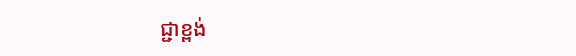ជ្ជាខ្ពង់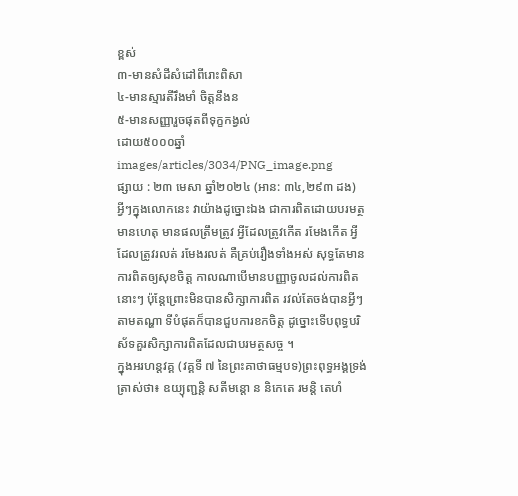ខ្ពស់
៣-មានសំដីសំដៅពីរោះពិសា
៤-មានស្មារតីរឹងមាំ ចិត្តនឹងន
៥-មានសញ្ញារួចផុតពីទុក្ខកង្វល់
ដោយ៥០០០ឆ្នាំ
images/articles/3034/PNG_image.png
ផ្សាយ : ២៣ មេសា ឆ្នាំ២០២៤ (អាន: ៣៤,២៩៣ ដង)
អ្វីៗក្នុងលោកនេះ វាយ៉ាងដូច្នោះឯង ជាការពិតដោយបរមត្ថមានហេតុ មានផលត្រឹមត្រូវ អ្វីដែលត្រូវកើត រមែងកើត អ្វីដែលត្រូវរលត់ រមែងរលត់ គឺគ្រប់រឿងទាំងអស់ សុទ្ធតែមានការពិតឲ្យសុខចិត្ត កាលណាបើមានបញ្ញាចូលដល់ការពិតនោះៗ ប៉ុន្តែព្រោះមិនបានសិក្សាការពិត រវល់តែចង់បានអ្វីៗតាមតណ្ហា ទីបំផុតក៏បានជួបការខកចិត្ត ដូច្នោះទើបពុទ្ធបរិស័ទគួរសិក្សាការពិតដែលជាបរមត្ថសច្ច ។
ក្នុងអរហន្តវគ្គ (វគ្គទី ៧ នៃព្រះគាថាធម្មបទ)ព្រះពុទ្ធអង្គទ្រង់ត្រាស់ថា៖ ឧយ្យុញ្ជន្តិ សតីមន្តោ ន និកេតេ រមន្តិ តេហំ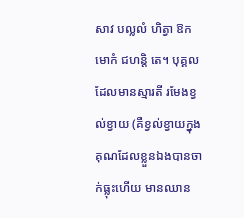សាវ បល្លលំ ហិត្វា ឱកមោកំ ជហន្តិ តេ។ បុគ្គលដែលមានស្មារតី រមែងខ្វល់ខ្វាយ (គឺខ្វល់ខ្វាយក្នុងគុណដែលខ្លួនឯងបានចាក់ធ្លុះហើយ មានឈាន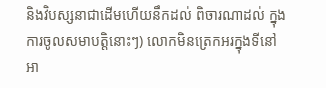និងវិបស្សនាជាដើមហើយនឹកដល់ ពិចារណាដល់ ក្នុងការចូលសមាបត្តិនោះៗ) លោកមិនត្រេកអរក្នុងទីនៅអា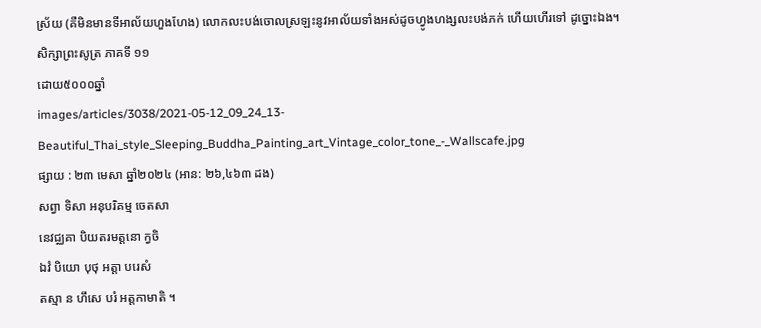ស្រ័យ (គឺមិនមានទីអាល័យហួងហែង) លោកលះបង់ចោលស្រឡះនូវអាល័យទាំងអស់ដូចហ្វូងហង្សលះបង់ភក់ ហើយហើរទៅ ដូច្នោះឯង។
សិក្សាព្រះសូត្រ ភាគទី ១១
ដោយ៥០០០ឆ្នាំ
images/articles/3038/2021-05-12_09_24_13-Beautiful_Thai_style_Sleeping_Buddha_Painting_art_Vintage_color_tone_-_Wallscafe.jpg
ផ្សាយ : ២៣ មេសា ឆ្នាំ២០២៤ (អាន: ២៦,៤៦៣ ដង)
សព្វា ទិសា អនុបរិគម្ម ចេតសា
នេវជ្ឈគា បិយតរមត្តនោ ក្វចិ
ឯវំ បិយោ បុថុ អត្តា បរេសំ
តស្មា ន ហឹសេ បរំ អត្តកាមាតិ ។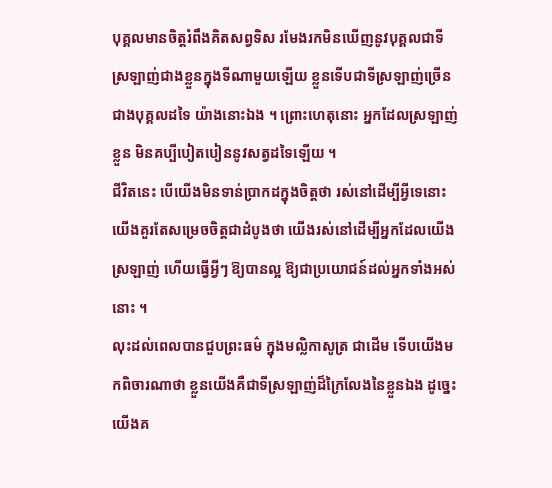បុគ្គលមានចិត្តរំពឹងគិតសព្វទិស រមែងរកមិនឃើញនូវបុគ្គលជាទីស្រឡាញ់ជាងខ្លួនក្នុងទីណាមួយឡើយ ខ្លួនទើបជាទីស្រឡាញ់ច្រើនជាងបុគ្គលដទៃ យ៉ាងនោះឯង ។ ព្រោះហេតុនោះ អ្នកដែលស្រឡាញ់ខ្លួន មិនគប្បីបៀតបៀននូវសត្វដទៃឡើយ ។
ជីវិតនេះ បើយើងមិនទាន់ប្រាកដក្នុងចិត្តថា រស់នៅដើម្បីអ្វីទេនោះ យើងគួរតែសម្រេចចិត្តជាដំបូងថា យើងរស់នៅដើម្បីអ្នកដែលយើងស្រឡាញ់ ហើយធ្វើអ្វីៗ ឱ្យបានល្អ ឱ្យជាប្រយោជន៍ដល់អ្នកទាំងអស់នោះ ។
លុះដល់ពេលបានជួបព្រះធម៌ ក្នុងមល្លិកាសូត្រ ជាដើម ទើបយើងមកពិចារណាថា ខ្លួនយើងគឺជាទីស្រឡាញ់ដ៏ក្រៃលែងនៃខ្លួនឯង ដូច្នេះ យើងគ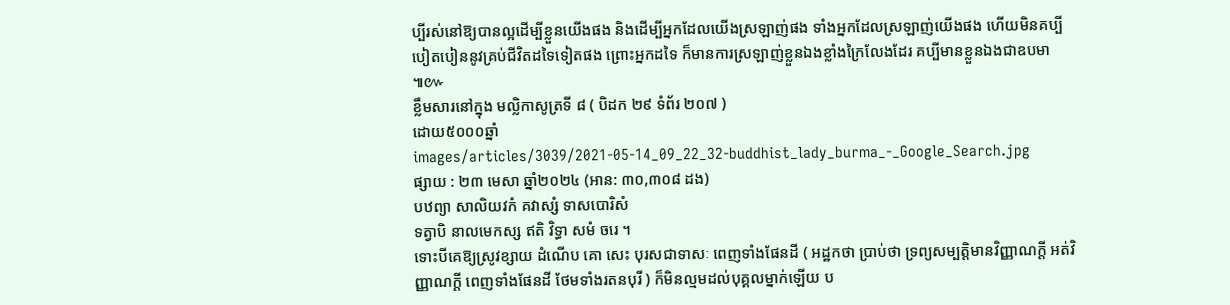ប្បីរស់នៅឱ្យបានល្អដើម្បីខ្លួនយើងផង និងដើម្បីអ្នកដែលយើងស្រឡាញ់ផង ទាំងអ្នកដែលស្រឡាញ់យើងផង ហើយមិនគប្បីបៀតបៀននូវគ្រប់ជីវិតដទៃទៀតផង ព្រោះអ្នកដទៃ ក៏មានការស្រឡាញ់ខ្លួនឯងខ្លាំងក្រៃលែងដែរ គប្បីមានខ្លួនឯងជាឧបមា ៕៚
ខ្លឹមសារនៅក្នុង មល្លិកាសូត្រទី ៨ ( បិដក ២៩ ទំព័រ ២០៧ )
ដោយ៥០០០ឆ្នាំ
images/articles/3039/2021-05-14_09_22_32-buddhist_lady_burma_-_Google_Search.jpg
ផ្សាយ : ២៣ មេសា ឆ្នាំ២០២៤ (អាន: ៣០,៣០៨ ដង)
បឋព្យា សាលិយវកំ គវាស្សំ ទាសបោរិសំ
ទត្វាបិ នាលមេកស្ស ឥតិ វិទ្ធា សមំ ចរេ ។
ទោះបីគេឱ្យស្រូវខ្សាយ ដំណើប គោ សេះ បុរសជាទាសៈ ពេញទាំងផែនដី ( អដ្ឋកថា ប្រាប់ថា ទ្រព្យសម្បត្តិមានវិញ្ញាណក្ដី អត់វិញ្ញាណក្ដី ពេញទាំងផែនដី ថែមទាំងរតនបុរី ) ក៏មិនល្មមដល់បុគ្គលម្នាក់ឡើយ ប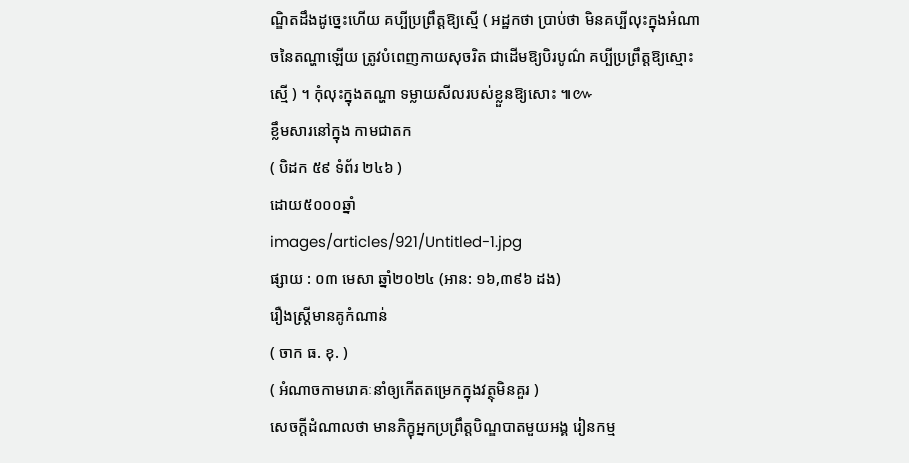ណ្ឌិតដឹងដូច្នេះហើយ គប្បីប្រព្រឹត្តឱ្យស្មើ ( អដ្ឋកថា ប្រាប់ថា មិនគប្បីលុះក្នុងអំណាចនៃតណ្ហាឡើយ ត្រូវបំពេញកាយសុចរិត ជាដើមឱ្យបិរបូណ៌ គប្បីប្រព្រឹត្តឱ្យស្មោះស្មើ ) ។ កុំលុះក្នុងតណ្ហា ទម្លាយសីលរបស់ខ្លួនឱ្យសោះ ៕៚
ខ្លឹមសារនៅក្នុង កាមជាតក
( បិដក ៥៩ ទំព័រ ២៤៦ )
ដោយ៥០០០ឆ្នាំ
images/articles/921/Untitled-1.jpg
ផ្សាយ : ០៣ មេសា ឆ្នាំ២០២៤ (អាន: ១៦,៣៩៦ ដង)
រឿងស្ត្រីមានគូកំណាន់
( ចាក ធ. ខុ. )
( អំណាចកាមរោគៈនាំឲ្យកើតតម្រេកក្នុងវត្ថុមិនគួរ )
សេចក្តីដំណាលថា មានភិក្ខុអ្នកប្រព្រឹត្តបិណ្ឌបាតមួយអង្គ រៀនកម្ម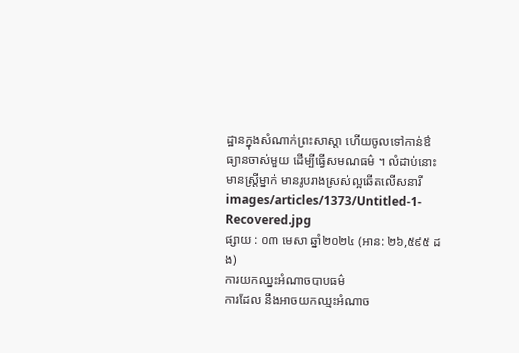ដ្ឋានក្នុងសំណាក់ព្រះសាស្តា ហើយចូលទៅកាន់ឳធ្យានចាស់មួយ ដើម្បីធ្វើសមណធម៌ ។ លំដាប់នោះមានស្ត្រីម្នាក់ មានរូបរាងស្រស់ល្អឆើតលើសនារី
images/articles/1373/Untitled-1-Recovered.jpg
ផ្សាយ : ០៣ មេសា ឆ្នាំ២០២៤ (អាន: ២៦,៥៩៥ ដង)
ការយកឈ្នះអំណាចបាបធម៌
ការដែល នឹងអាចយកឈ្មះអំណាច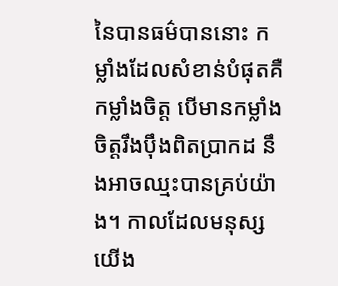នៃបានធម៌បាននោះ កម្លាំងដែលសំខាន់បំផុតគឺកម្លាំងចិត្ត បើមានកម្លាំងចិត្តរឹងប៉ឹងពិតប្រាកដ នឹងអាចឈ្មះបានគ្រប់យ៉ាង។ កាលដែលមនុស្សយើង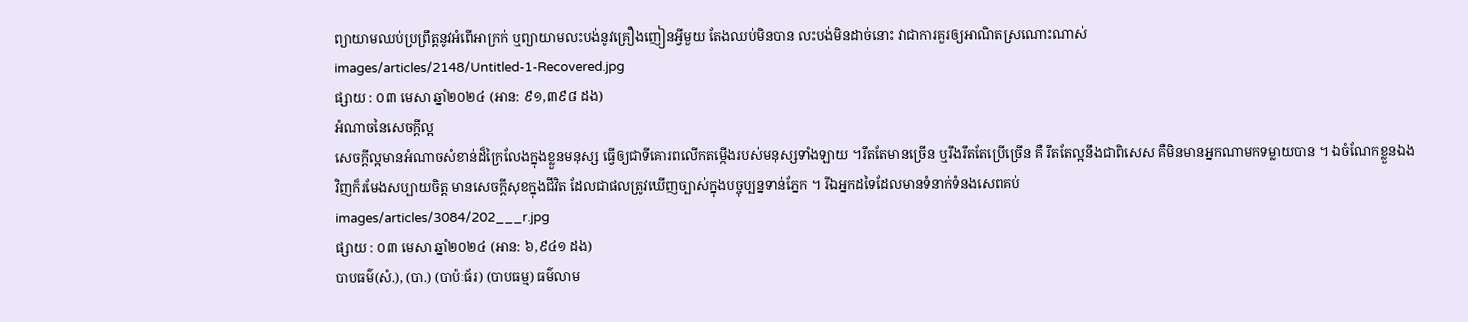ព្យាយាមឈប់ប្រព្រឹត្តនូវអំពើអាក្រក់ ឬព្យាយាមលះបង់នូវគ្រឿងញៀនអ្វីមួយ តែងឈប់មិនបាន លះបង់មិនដាច់នោះ វាជាការគួរឲ្យអាណិតស្រណោះណាស់
images/articles/2148/Untitled-1-Recovered.jpg
ផ្សាយ : ០៣ មេសា ឆ្នាំ២០២៤ (អាន: ៩១,៣៩៨ ដង)
អំណាចនៃសេចក្តីល្អ
សេចក្តីល្អមានអំណាចសំខាន់ដ៏ក្រៃលែងក្នុងខ្លួនមនុស្ស ធ្វើឲ្យជាទីគោរពលើកតម្កើងរបស់មនុស្សទាំងឡាយ ។រឹតតែមានច្រើន ឬរឹងរឹតតែប្រើច្រើន គឺ រឹតតែល្អនឹងជាពិសេស គឺមិនមានអ្នកណាមកទម្លាយបាន ។ ឯចំណែកខ្លួនឯងវិញក៏រមែងសប្បាយចិត្ត មានសេចក្តីសុខក្នុងជីវិត ដែលជាផលត្រូវឃើញច្បាស់ក្នុងបច្ចុប្បន្នទាន់ភ្នែក ។ រីឯអ្នកដទៃដែលមានទំនាក់ទំនងសេពគប់
images/articles/3084/202___r.jpg
ផ្សាយ : ០៣ មេសា ឆ្នាំ២០២៤ (អាន: ៦,៩៤១ ដង)
បាបធម៌(សំ.), (បា.) (បាប៉ៈធ័រ) (បាបធម្ម) ធម៌លាម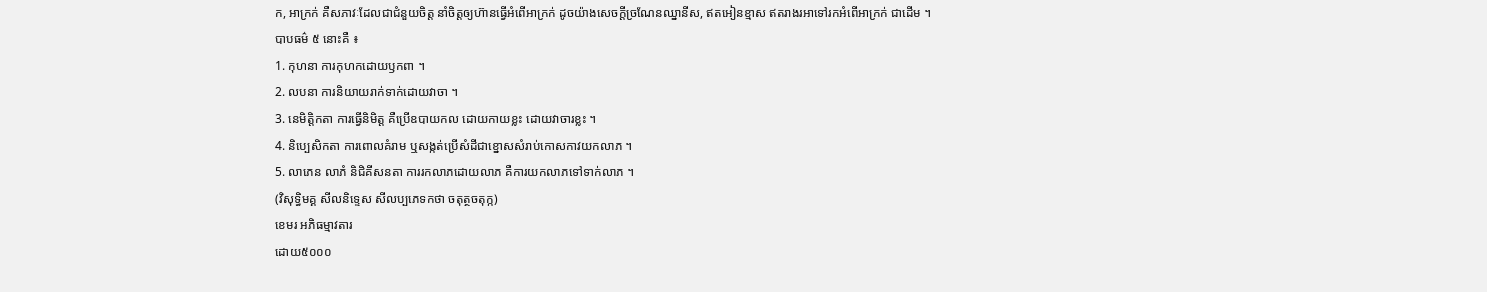ក, អាក្រក់ គឺសភាវៈដែលជាជំនួយចិត្ត នាំចិត្តឲ្យហ៊ានធ្វើអំពើអាក្រក់ ដូចយ៉ាងសេចក្ដីច្រណែនឈ្នានីស, ឥតអៀនខ្មាស ឥតរាងរអាទៅរកអំពើអាក្រក់ ជាដើម ។
បាបធម៌ ៥ នោះគឺ ៖
1. កុហនា ការកុហកដោយឫកពា ។
2. លបនា ការនិយាយរាក់ទាក់ដោយវាចា ។
3. នេមិត្តិកតា ការធ្វើនិមិត្ដ គឺប្រើឧបាយកល ដោយកាយខ្លះ ដោយវាចារខ្លះ ។
4. និប្បេសិកតា ការពោលគំរាម ឬសង្កត់ប្រើសំដីជាខ្នោសសំរាប់កោសកាវយកលាភ ។
5. លាភេន លាភំ និជិគីសនតា ការរកលាភដោយលាភ គឺការយកលាភទៅទាក់លាភ ។
(វិសុទ្ធិមគ្គ សីលនិទ្ទេស សីលប្បភេទកថា ចតុត្ថចតុក្ក)
ខេមរ អភិធម្មាវតារ
ដោយ៥០០០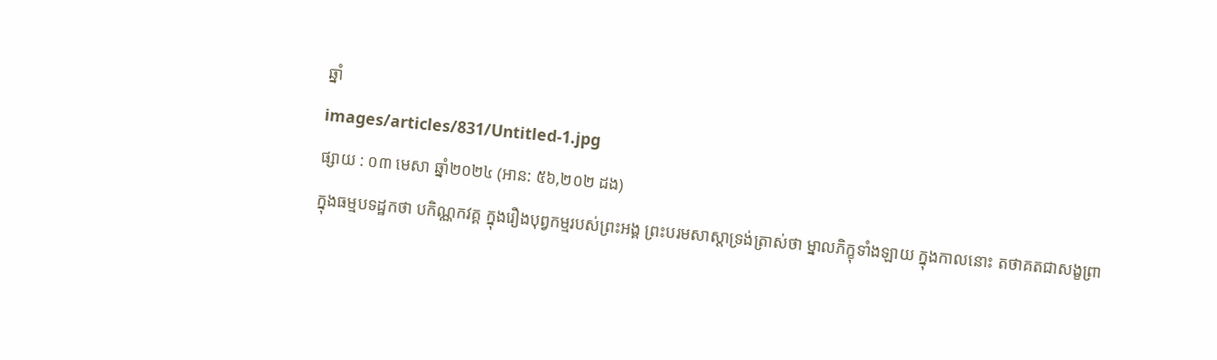ឆ្នាំ
images/articles/831/Untitled-1.jpg
ផ្សាយ : ០៣ មេសា ឆ្នាំ២០២៤ (អាន: ៥៦,២០២ ដង)
ក្នុងធម្មបទដ្ឋកថា បកិណ្ណកវគ្គ ក្នុងរឿងបុព្វកម្មរបស់ព្រះអង្គ ព្រះបរមសាស្តាទ្រង់ត្រាស់ថា ម្នាលភិក្ខុទាំងឡាយ ក្នុងកាលនោះ តថាគតជាសង្ខព្រា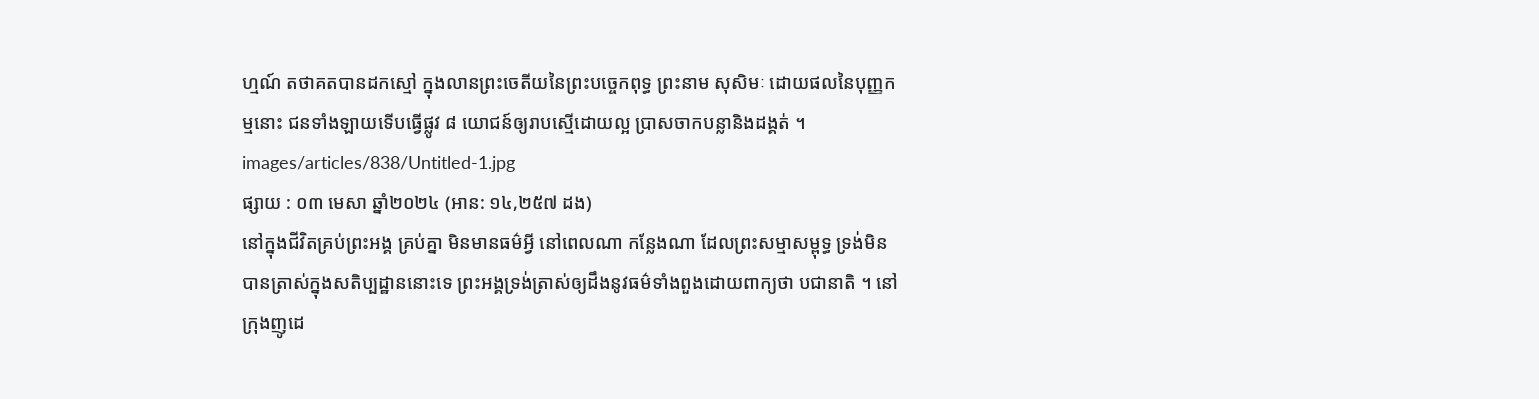ហ្មណ៍ តថាគតបានដកស្មៅ ក្នុងលានព្រះចេតីយនៃព្រះបច្ចេកពុទ្ធ ព្រះនាម សុសិមៈ ដោយផលនៃបុញ្ញកម្មនោះ ជនទាំងឡាយទើបធ្វើផ្លូវ ៨ យោជន៍ឲ្យរាបស្មើដោយល្អ ប្រាសចាកបន្លានិងដង្គត់ ។
images/articles/838/Untitled-1.jpg
ផ្សាយ : ០៣ មេសា ឆ្នាំ២០២៤ (អាន: ១៤,២៥៧ ដង)
នៅក្នុងជីវិតគ្រប់ព្រះអង្គ គ្រប់គ្នា មិនមានធម៌អ្វី នៅពេលណា កន្លែងណា ដែលព្រះសម្មាសម្ពុទ្ធ ទ្រង់មិនបានត្រាស់ក្នុងសតិប្បដ្ឋាននោះទេ ព្រះអង្គទ្រង់ត្រាស់ឲ្យដឹងនូវធម៌ទាំងពួងដោយពាក្យថា បជានាតិ ។ នៅក្រុងញូដេ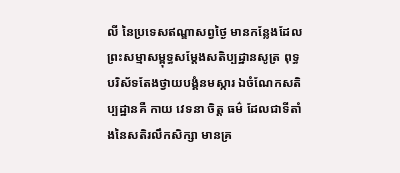លី នៃប្រទេសឥណ្ឌាសព្វថ្ងៃ មានកន្លែងដែលព្រះសម្មាសម្ពុទ្ធសម្តែងសតិប្បដ្ឋានសូត្រ ពុទ្ធបរិស័ទតែងថ្វាយបង្គំនមស្ការ ឯចំណែកសតិប្បដ្ឋានគឺ កាយ វេទនា ចិត្ត ធម៌ ដែលជាទីតាំងនៃសតិរលឹកសិក្សា មានគ្រ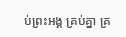ប់ព្រះអង្គ គ្រប់គ្នា គ្រ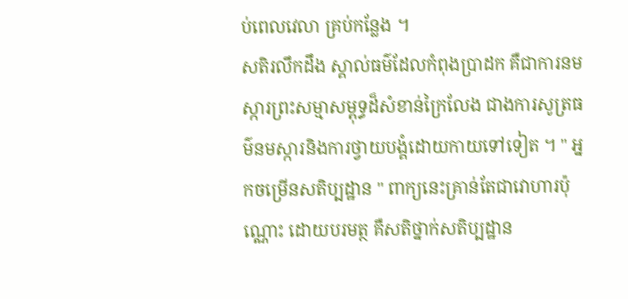ប់ពេលវេលា គ្រប់កន្លែង ។
សតិរលឹកដឹង ស្គាល់ធម៌ដែលកំពុងប្រាដក គឺជាការនមស្ការព្រះសម្មាសម្ពុទ្ធដ៏សំខាន់ក្រៃលែង ជាងការសូត្រធម៌នមស្ការនិងការថ្វាយបង្គំដោយកាយទៅទៀត ។ " អ្នកចម្រើនសតិប្បដ្ឋាន " ពាក្យនេះគ្រាន់តែជាវោហារប៉ុណ្ណោះ ដោយបរមត្ថ គឺសតិថ្នាក់សតិប្បដ្ឋាន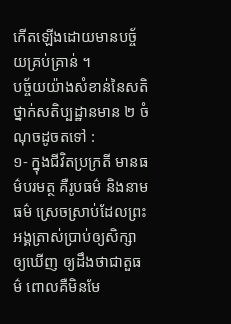កើតឡើងដោយមានបច្ច័យគ្រប់គ្រាន់ ។
បច្ច័យយ៉ាងសំខាន់នៃសតិថ្នាក់សតិប្បដ្ឋានមាន ២ ចំណុចដូចតទៅ :
១- ក្នុងជីវិតប្រក្រតី មានធម៌បរមត្ថ គឺរូបធម៌ និងនាមធម៌ ស្រេចស្រាប់ដែលព្រះអង្គត្រាស់ប្រាប់ឲ្យសិក្សា ឲ្យឃើញ ឲ្យដឹងថាជាតួធម៌ ពោលគឺមិនមែ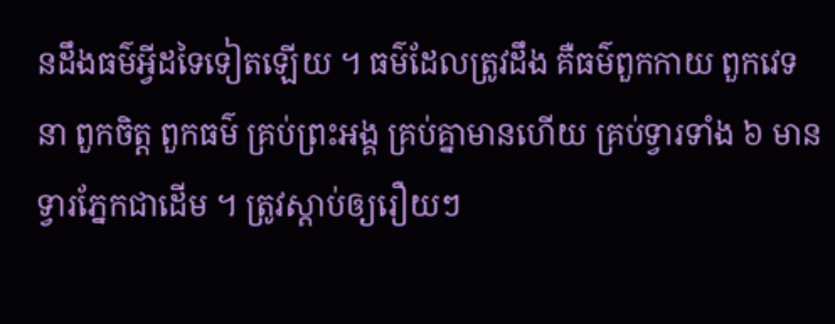នដឹងធម៌អ្វីដទៃទៀតឡើយ ។ ធម៌ដែលត្រូវដឹង គឺធម៌ពួកកាយ ពួកវេទនា ពួកចិត្ត ពួកធម៌ គ្រប់ព្រះអង្គ គ្រប់គ្នាមានហើយ គ្រប់ទ្វារទាំង ៦ មានទ្វារភ្នែកជាដើម ។ ត្រូវស្តាប់ឲ្យរឿយៗ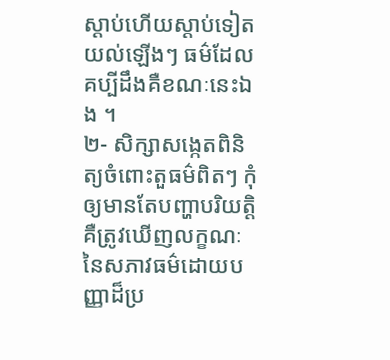ស្តាប់ហើយស្តាប់ទៀត យល់ឡើងៗ ធម៌ដែលគប្បីដឹងគឺខណៈនេះឯង ។
២- សិក្សាសង្កេតពិនិត្យចំពោះតួធម៌ពិតៗ កុំឲ្យមានតែបញ្ហាបរិយត្តិ គឺត្រូវឃើញលក្ខណៈនៃសភាវធម៌ដោយបញ្ញាដ៏ប្រ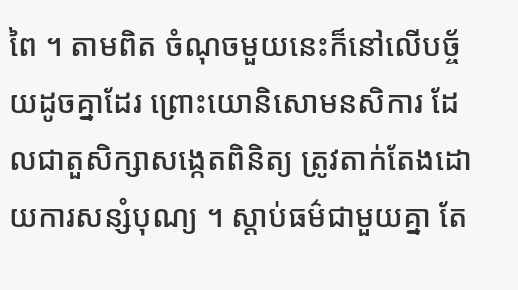ពៃ ។ តាមពិត ចំណុចមួយនេះក៏នៅលើបច្ច័យដូចគ្នាដែរ ព្រោះយោនិសោមនសិការ ដែលជាតួសិក្សាសង្កេតពិនិត្យ ត្រូវតាក់តែងដោយការសន្សំបុណ្យ ។ ស្តាប់ធម៌ជាមួយគ្នា តែ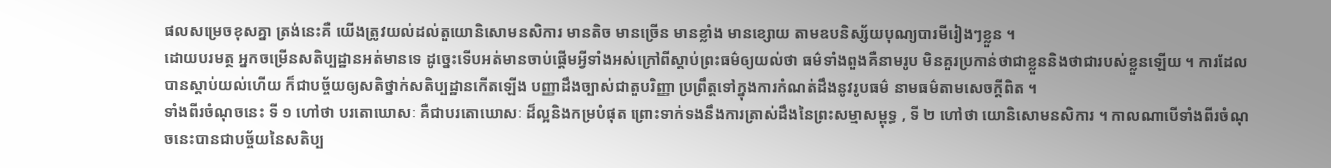ផលសម្រេចខុសគ្នា ត្រង់នេះគឺ យើងត្រូវយល់ដល់តួយោនិសោមនសិការ មានតិច មានច្រើន មានខ្លាំង មានខ្សោយ តាមឧបនិស្ស័យបុណ្យបារមីរៀងៗខ្លួន ។
ដោយបរមត្ថ អ្នកចម្រើនសតិប្បដ្ឋានអត់មានទេ ដូច្នេះទើបអត់មានចាប់ផ្តើមអ្វីទាំងអស់ក្រៅពីស្តាប់ព្រះធម៌ឲ្យយល់ថា ធម៌ទាំងពួងគឺនាមរូប មិនគួរប្រកាន់ថាជាខ្លួននិងថាជារបស់ខ្លួនឡើយ ។ ការដែលបានស្តាប់យល់ហើយ ក៏ជាបច្ច័យឲ្យសតិថ្នាក់សតិប្បដ្ឋានកើតឡើង បញ្ញាដឹងច្បាស់ជាតួបរិញ្ញា ប្រព្រឹត្តទៅក្នុងការកំណត់ដឹងនូវរូបធម៌ នាមធម៌តាមសេចក្តីពិត ។
ទាំងពីរចំណុចនេះ ទី ១ ហៅថា បរតោឃោសៈ គឺជាបរតោឃោសៈ ដ៏ល្អនិងកម្របំផុត ព្រោះទាក់ទងនឹងការត្រាស់ដឹងនៃព្រះសម្មាសម្ពុទ្ធ , ទី ២ ហៅថា យោនិសោមនសិការ ។ កាលណាបើទាំងពីរចំណុចនេះបានជាបច្ច័យនៃសតិប្ប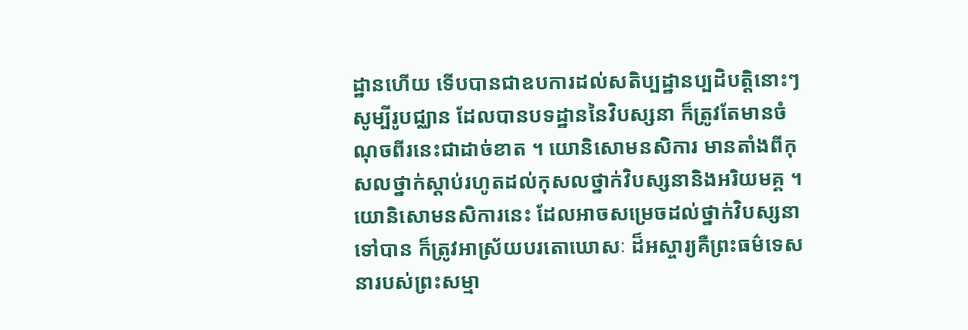ដ្ឋានហើយ ទើបបានជាឧបការដល់សតិប្បដ្ឋានប្បដិបត្តិនោះៗ សូម្បីរូបជ្ឈាន ដែលបានបទដ្ឋាននៃវិបស្សនា ក៏ត្រូវតែមានចំណុចពីរនេះជាដាច់ខាត ។ យោនិសោមនសិការ មានតាំងពីកុសលថ្នាក់ស្តាប់រហូតដល់កុសលថ្នាក់វិបស្សនានិងអរិយមគ្គ ។ យោនិសោមនសិការនេះ ដែលអាចសម្រេចដល់ថ្នាក់វិបស្សនាទៅបាន ក៏ត្រូវអាស្រ័យបរតោឃោសៈ ដ៏អស្ចារ្យគឺព្រះធម៌ទេសនារបស់ព្រះសម្មា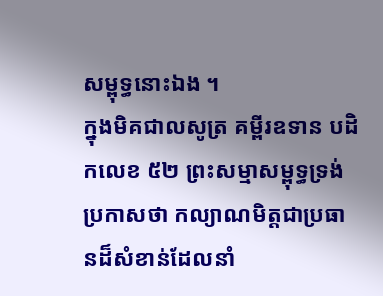សម្ពុទ្ធនោះឯង ។
ក្នុងមិគជាលសូត្រ គម្ពីរឧទាន បដិកលេខ ៥២ ព្រះសម្មាសម្ពុទ្ធទ្រង់ប្រកាសថា កល្យាណមិត្តជាប្រធានដ៏សំខាន់ដែលនាំ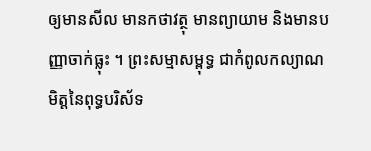ឲ្យមានសីល មានកថាវត្ថុ មានព្យាយាម និងមានបញ្ញាចាក់ធ្លុះ ។ ព្រះសម្មាសម្ពុទ្ធ ជាកំពូលកល្យាណមិត្តនៃពុទ្ធបរិស័ទ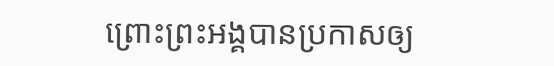ព្រោះព្រះអង្គបានប្រកាសឲ្យ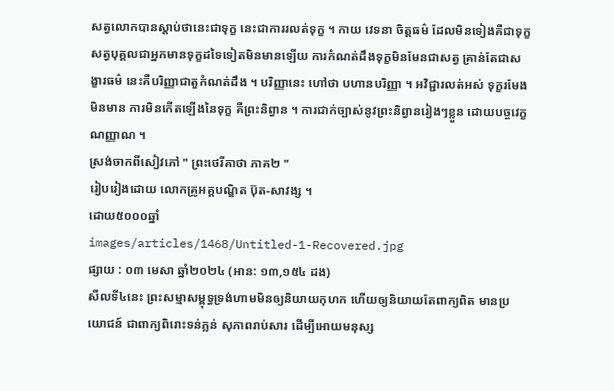សត្វលោកបានស្តាប់ថានេះជាទុក្ខ នេះជាការរលត់ទុក្ខ ។ កាយ វេទនា ចិត្តធម៌ ដែលមិនទៀងគឺជាទុក្ខ សត្វបុគ្គលជាអ្នកមានទុក្ខដទៃទៀតមិនមានឡើយ ការកំណត់ដឹងទុក្ខមិនមែនជាសត្វ គ្រាន់តែជាសង្ខារធម៌ នេះគឺបរិញ្ញាជាតួកំណត់ដឹង ។ បរិញ្ញានេះ ហៅថា បហានបរិញ្ញា ។ អវិជ្ជារលត់អស់ ទុក្ខរមែងមិនមាន ការមិនកើតឡើងនៃទុក្ខ គឺព្រះនិព្វាន ។ ការជាក់ច្បាស់នូវព្រះនិព្វានរៀងៗខ្លួន ដោយបច្ចវេក្ខណញ្ញាណ ។
ស្រង់ចាកពីសៀវភៅ " ព្រះថេរីគាថា ភាគ២ "
រៀបរៀងដោយ លោកគ្រូអគ្គបណ្ឌិត ប៊ុត-សាវង្ស ។
ដោយ៥០០០ឆ្នាំ
images/articles/1468/Untitled-1-Recovered.jpg
ផ្សាយ : ០៣ មេសា ឆ្នាំ២០២៤ (អាន: ១៣,១៥៤ ដង)
សីលទី៤នេះ ព្រះសម្មាសម្ពុទ្ធទ្រង់ហាមមិនឲ្យនិយាយកុហក ហើយឲ្យនិយាយតែពាក្យពិត មានប្រយោជន៍ ជាពាក្យពិរោះទន់ភ្លន់ សុភាពរាប់សារ ដើម្បីអោយមនុស្ស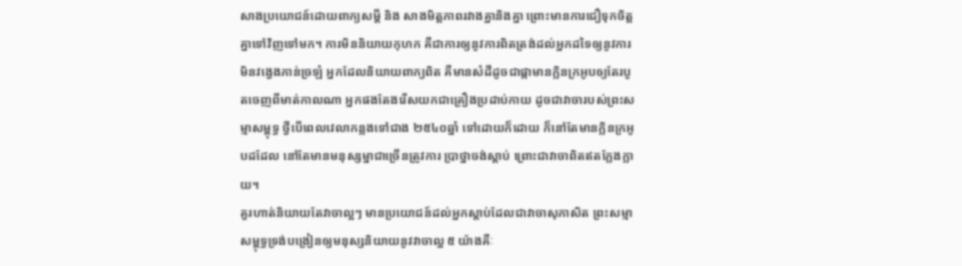សាងប្រយោជន៍ដោយពាក្យសម្ដី និង សាងមិត្តភាពរវាងគ្នានិងគ្នា ព្រោះមានការជឿទុកចិត្តគ្នាទៅវិញទៅមក។ ការមិននិយាយកុហក គឺជាការឲ្យនូវការពិតត្រង់ដល់អ្នកដទៃឲ្យនូវការមិនវង្វេងភាន់ច្រឡំ អ្នកដែលនិយាយពាក្យពិត គឺមានសំដីដូចជាផ្កាមានក្លិនក្រអូបឲ្យតែរបូតចេញពីមាត់កាលណា អ្នកផងតែងរើសយកជាគ្រឿងប្រដាប់កាយ ដូចជាវាចារបស់ព្រះសម្មាសម្ពុទ្ធ ថ្វីបើពេលវេលាកន្លងទៅជាង ២៥៤០ឆ្នាំ ទៅដោយក៏ដោយ ក៏នៅតែមានក្លិនក្រអូបដដែល នៅតែមានមនុស្សម្នាជាច្រើនត្រូវការ ប្រាថ្នាចង់ស្ដាប់ ព្រោះជាវាចាពិតឥតក្លែងក្លាយ។
គួរហាត់និយាយតែវាចាល្អៗ មានប្រយោជន៍ដល់អ្នកស្ដាប់ដែលជាវាចាសុភាសិត ព្រះសម្មាសម្ពុទ្ធទ្រង់បង្រៀនឲ្យមនុស្សនិយាយនូវវាចាល្អ ៥ យ៉ាងគឺៈ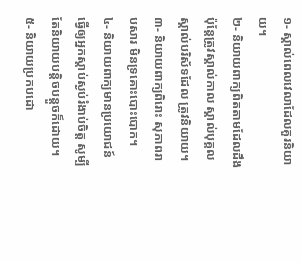១- ស្គាល់ពេលវេលាដែលគួរនិយាយ។
២- និយាយពាក្យពិតតាមដែលដឹង ប៉ុន្តែត្រូវស្គាល់កាល ស្គាល់បុគ្គល ស្គាល់បរិស័ទដែល ត្រូវនិយាយ។
៣- និយាយពាក្យពិរោះ សុភាពរាបសារ មិនទ្រគោះបោះបោក។
៤- និយាយពាក្យមានប្រយោជន៍ ធ្វើឲ្យអ្នកស្ដាប់ស្ងប់រំងាប់ចិត្ត សូម្បីតែនិយាយបន្តិចបន្តួចក៏ដោយ។
៥- និយាយប្រកបដោ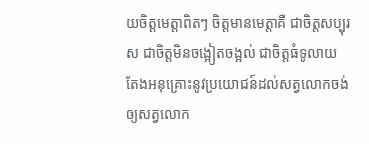យចិត្តមេត្តាពិតៗ ចិត្តមានមេត្តាគឺ ជាចិត្តសប្បុរស ជាចិត្តមិនចង្អៀតចង្អល់ ជាចិត្តធំទូលាយ តែងអនុគ្រោះនូវប្រយោជន៍ដល់សត្វលោកចង់ឲ្យសត្វលោក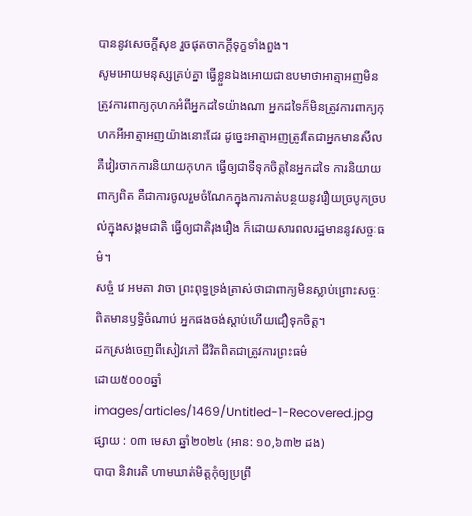បាននូវសេចក្ដីសុខ រួចផុតចាកក្ដីទុក្ខទាំងពួង។
សូមអោយមនុស្សគ្រប់គ្នា ធ្វើខ្លួនឯងអោយជាឧបមាថាអាត្មាអញមិនត្រូវការពាក្យកុហកអំពីអ្នកដទៃយ៉ាងណា អ្នកដទៃក៏មិនត្រូវការពាក្យកុហកអីអាត្មាអញយ៉ាងនោះដែរ ដូច្នេះអាត្មាអញត្រូវតែជាអ្នកមានសីល គឺវៀរចាកការនិយាយកុហក ធ្វើឲ្យជាទីទុកចិត្តនៃអ្នកដទៃ ការនិយាយពាក្យពិត គឺជាការចូលរួមចំណែកក្នុងការកាត់បន្ថយនូវរឿយច្របូកច្របល់ក្នុងសង្គមជាតិ ធ្វើឲ្យជាតិរុងរឿង ក៏ដោយសារពលរដ្ឋមាននូវសច្ចៈធម៌។
សច្ចំ វេ អមតា វាចា ព្រះពុទ្ធទ្រង់ត្រាស់ថាជាពាក្យមិនស្លាប់ព្រោះសច្ចៈពិតមានឫទ្ធិចំណាប់ អ្នកផងចង់ស្ដាប់ហើយជឿទុកចិត្ត។
ដកស្រង់ចេញពីសៀវភៅ ជីវិតពិតជាត្រូវការព្រះធម៌
ដោយ៥០០០ឆ្នាំ
images/articles/1469/Untitled-1-Recovered.jpg
ផ្សាយ : ០៣ មេសា ឆ្នាំ២០២៤ (អាន: ១០,៦៣២ ដង)
បាបា និវារេតិ ហាមឃាត់មិត្តកុំឲ្យប្រព្រឹ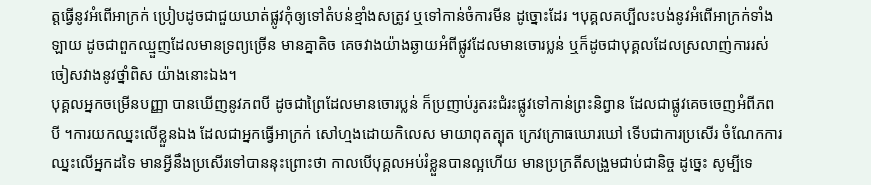ត្តធ្វើនូវអំពើអាក្រក់ ប្រៀបដូចជាជួយឃាត់ផ្លូវកុំឲ្យទៅតំបន់ខ្មាំងសត្រូវ ឬទៅកាន់ចំការមីន ដូច្នោះដែរ ។បុគ្គលគប្បីលះបង់នូវអំពើអាក្រក់ទាំងឡាយ ដូចជាពួកឈ្មួញដែលមានទ្រព្យច្រើន មានគ្នាតិច គេចវាងយ៉ាងឆ្ងាយអំពីផ្លូវដែលមានចោរប្លន់ ឬក៏ដូចជាបុគ្គលដែលស្រលាញ់ការរស់ចៀសវាងនូវថ្នាំពិស យ៉ាងនោះឯង។
បុគ្គលអ្នកចម្រើនបញ្ញា បានឃើញនូវភពបី ដូចជាព្រៃដែលមានចោរប្លន់ ក៏ប្រញាប់រូតរះជំរះផ្លូវទៅកាន់ព្រះនិព្វាន ដែលជាផ្លូវគេចចេញអំពីភពបី ។ការយកឈ្នះលើខ្លួនឯង ដែលជាអ្នកធ្វើអាក្រក់ សៅហ្មងដោយកិលេស មាយាពុតត្បុត ក្រេវក្រោធឃោរឃៅ ទើបជាការប្រសើរ ចំណែកការឈ្នះលើអ្នកដទៃ មានអ្វីនឹងប្រសើរទៅបាននុះព្រោះថា កាលបើបុគ្គលអប់រំខ្លួនបានល្អហើយ មានប្រក្រតីសង្រួមជាប់ជានិច្ច ដូច្នេះ សូម្បីទេ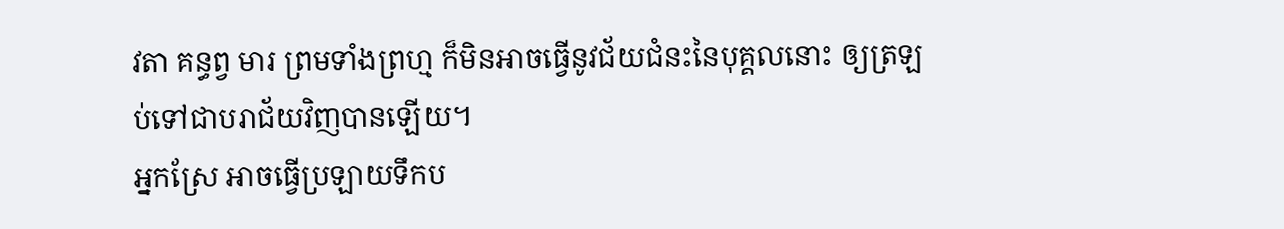វតា គន្ធព្វ មារ ព្រមទាំងព្រហ្ម ក៏មិនអាចធ្វើនូវជ័យជំនះនៃបុគ្គលនោះ ឲ្យត្រឡប់ទៅជាបរាជ័យវិញបានឡើយ។
អ្នកស្រែ អាចធ្វើប្រឡាយទឹកប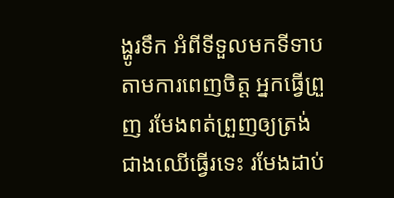ង្ហូរទឹក អំពីទីទួលមកទីទាបតាមការពេញចិត្ត អ្នកធ្វើព្រួញ រមែងពត់ព្រួញឲ្យត្រង់ ជាងឈើធ្វើរទេះ រមែងដាប់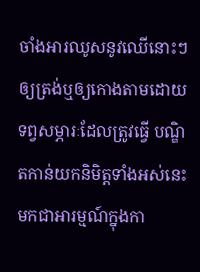ចាំងអារឈូសនូវឈើនោះៗ ឲ្យត្រង់ឬឲ្យកោងតាមដោយទព្វសម្ភារៈដែលត្រូវធ្វើ បណ្ឌិតកាន់យកនិមិត្តទាំងអស់នេះ មកជាអារម្មណ៍ក្នុងកា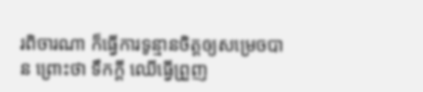រពិចារណា ក៏ធ្វើការទូន្មានចិត្តឲ្យសម្រេចបាន ព្រោះថា ទឹកក្ដី ឈើធ្វើព្រួញ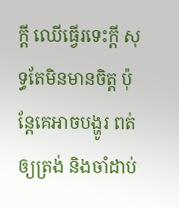ក្ដី ឈើធ្វើរទេះក្ដី សុទ្ធតែមិនមានចិត្ត ប៉ុន្តែគេអាចបង្ហូរ ពត់ឲ្យត្រង់ និងចាំដាប់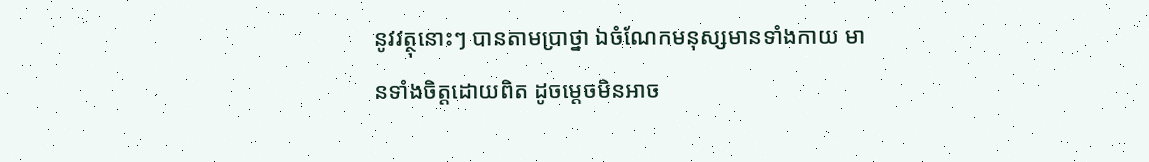នូវវត្ថុនោះៗ បានតាមប្រាថ្នា ឯចំណែកមនុស្សមានទាំងកាយ មានទាំងចិត្តដោយពិត ដូចម្តេចមិនអាច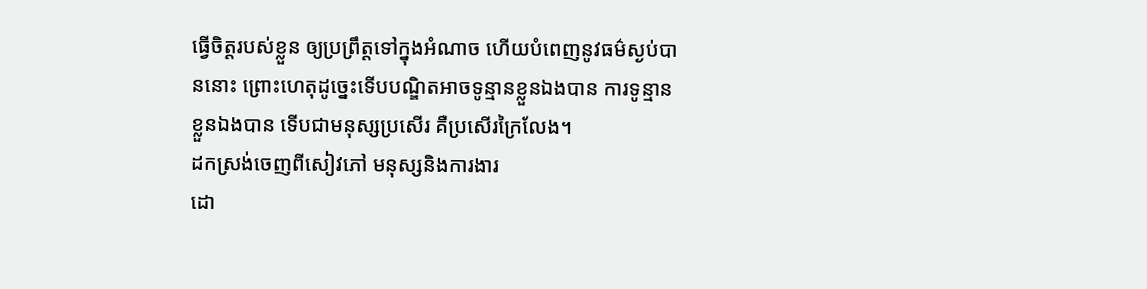ធ្វើចិត្តរបស់ខ្លួន ឲ្យប្រព្រឹត្តទៅក្នុងអំណាច ហើយបំពេញនូវធម៌ស្ងប់បាននោះ ព្រោះហេតុដូច្នេះទើបបណ្ឌិតអាចទូន្មានខ្លួនឯងបាន ការទូន្មានខ្លួនឯងបាន ទើបជាមនុស្សប្រសើរ គឺប្រសើរក្រៃលែង។
ដកស្រង់ចេញពីសៀវភៅ មនុស្សនិងការងារ
ដោ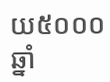យ៥០០០ឆ្នាំ